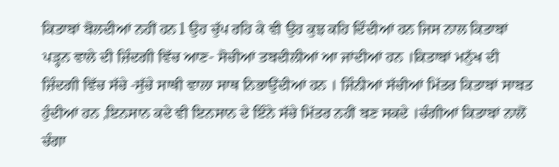ਕਿਤਾਬਾਂ ਬੋਲਦੀਆਂ ਨਹੀਂ ਹਨ l ਉਹ ਚੁੱਪ ਰਹਿ ਕੇ ਵੀ ਉਹ ਕੁਝ ਕਹਿ ਦਿੰਦੀਆਂ ਹਨ ਜਿਸ ਨਾਲ ਕਿਤਾਬਾਂ ਪੜ੍ਹਨ ਵਾਲੇ ਦੀ ਜ਼ਿੰਦਗੀ ਵਿੱਚ ਆਣ- ਸੋਚੀਆਂ ਤਬਦੀਲੀਆਂ ਆ ਜਾਂਦੀਆਂ ਹਨ ।ਕਿਤਾਬਾਂ ਮਨੁੱਖ ਦੀ ਜ਼ਿੰਦਗੀ ਵਿੱਚ ਸੱਚੇ -ਸੁੱਚੇ ਸਾਥੀ ਵਾਲਾ ਸਾਥ ਨਿਭਾਉਂਦੀਆਂ ਹਨ । ਜਿੰਨੀਆਂ ਸੱਚੀਆਂ ਮਿੱਤਰ ਕਿਤਾਬਾਂ ਸਾਬਤ ਹੁੰਦੀਆਂ ਹਨ ,ਇਨਸਾਨ ਕਦੇ ਵੀ ਇਨਸਾਨ ਦੇ ਇੰਨੇ ਸੱਚੇ ਮਿੱਤਰ ਨਹੀਂ ਬਣ ਸਕਦੇ ।ਚੰਗੀਆਂ ਕਿਤਾਬਾਂ ਨਾਲੋਂ ਚੰਗਾ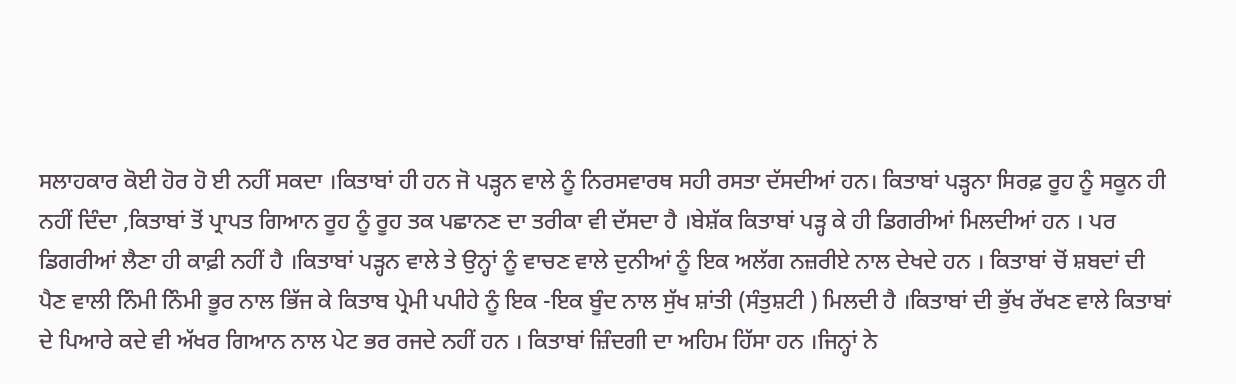ਸਲਾਹਕਾਰ ਕੋਈ ਹੋਰ ਹੋ ਈ ਨਹੀਂ ਸਕਦਾ ।ਕਿਤਾਬਾਂ ਹੀ ਹਨ ਜੋ ਪੜ੍ਹਨ ਵਾਲੇ ਨੂੰ ਨਿਰਸਵਾਰਥ ਸਹੀ ਰਸਤਾ ਦੱਸਦੀਆਂ ਹਨ। ਕਿਤਾਬਾਂ ਪੜ੍ਹਨਾ ਸਿਰਫ਼ ਰੂਹ ਨੂੰ ਸਕੂਨ ਹੀ ਨਹੀਂ ਦਿੰਦਾ ,ਕਿਤਾਬਾਂ ਤੋਂ ਪ੍ਰਾਪਤ ਗਿਆਨ ਰੂਹ ਨੂੰ ਰੂਹ ਤਕ ਪਛਾਨਣ ਦਾ ਤਰੀਕਾ ਵੀ ਦੱਸਦਾ ਹੈ ।ਬੇਸ਼ੱਕ ਕਿਤਾਬਾਂ ਪੜ੍ਹ ਕੇ ਹੀ ਡਿਗਰੀਆਂ ਮਿਲਦੀਆਂ ਹਨ । ਪਰ ਡਿਗਰੀਆਂ ਲੈਣਾ ਹੀ ਕਾਫ਼ੀ ਨਹੀਂ ਹੈ ।ਕਿਤਾਬਾਂ ਪੜ੍ਹਨ ਵਾਲੇ ਤੇ ਉਨ੍ਹਾਂ ਨੂੰ ਵਾਚਣ ਵਾਲੇ ਦੁਨੀਆਂ ਨੂੰ ਇਕ ਅਲੱਗ ਨਜ਼ਰੀਏ ਨਾਲ ਦੇਖਦੇ ਹਨ । ਕਿਤਾਬਾਂ ਚੋਂ ਸ਼ਬਦਾਂ ਦੀ ਪੈਣ ਵਾਲੀ ਨਿੰਮੀ ਨਿੰਮੀ ਭੂਰ ਨਾਲ ਭਿੱਜ ਕੇ ਕਿਤਾਬ ਪ੍ਰੇਮੀ ਪਪੀਹੇ ਨੂੰ ਇਕ -ਇਕ ਬੂੰਦ ਨਾਲ ਸੁੱਖ ਸ਼ਾਂਤੀ (ਸੰਤੁਸ਼ਟੀ ) ਮਿਲਦੀ ਹੈ ।ਕਿਤਾਬਾਂ ਦੀ ਭੁੱਖ ਰੱਖਣ ਵਾਲੇ ਕਿਤਾਬਾਂ ਦੇ ਪਿਆਰੇ ਕਦੇ ਵੀ ਅੱਖਰ ਗਿਆਨ ਨਾਲ ਪੇਟ ਭਰ ਰਜਦੇ ਨਹੀਂ ਹਨ । ਕਿਤਾਬਾਂ ਜ਼ਿੰਦਗੀ ਦਾ ਅਹਿਮ ਹਿੱਸਾ ਹਨ ।ਜਿਨ੍ਹਾਂ ਨੇ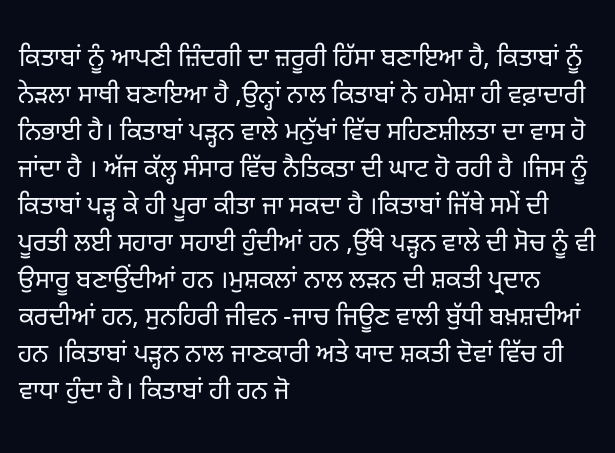ਕਿਤਾਬਾਂ ਨੂੰ ਆਪਣੀ ਜ਼ਿੰਦਗੀ ਦਾ ਜ਼ਰੂਰੀ ਹਿੱਸਾ ਬਣਾਇਆ ਹੈ, ਕਿਤਾਬਾਂ ਨੂੰ ਨੇੜਲਾ ਸਾਥੀ ਬਣਾਇਆ ਹੈ ,ਉਨ੍ਹਾਂ ਨਾਲ ਕਿਤਾਬਾਂ ਨੇ ਹਮੇਸ਼ਾ ਹੀ ਵਫ਼ਾਦਾਰੀ ਨਿਭਾਈ ਹੈ। ਕਿਤਾਬਾਂ ਪੜ੍ਹਨ ਵਾਲੇ ਮਨੁੱਖਾਂ ਵਿੱਚ ਸਹਿਣਸ਼ੀਲਤਾ ਦਾ ਵਾਸ ਹੋ ਜਾਂਦਾ ਹੈ । ਅੱਜ ਕੱਲ੍ਹ ਸੰਸਾਰ ਵਿੱਚ ਨੈਤਿਕਤਾ ਦੀ ਘਾਟ ਹੋ ਰਹੀ ਹੈ ।ਜਿਸ ਨੂੰ ਕਿਤਾਬਾਂ ਪੜ੍ਹ ਕੇ ਹੀ ਪੂਰਾ ਕੀਤਾ ਜਾ ਸਕਦਾ ਹੈ ।ਕਿਤਾਬਾਂ ਜਿੱਥੇ ਸਮੇਂ ਦੀ ਪੂਰਤੀ ਲਈ ਸਹਾਰਾ ਸਹਾਈ ਹੁੰਦੀਆਂ ਹਨ ,ਉੱਥੇ ਪੜ੍ਹਨ ਵਾਲੇ ਦੀ ਸੋਚ ਨੂੰ ਵੀ ਉਸਾਰੂ ਬਣਾਉਂਦੀਆਂ ਹਨ ।ਮੁਸ਼ਕਲਾਂ ਨਾਲ ਲੜਨ ਦੀ ਸ਼ਕਤੀ ਪ੍ਰਦਾਨ ਕਰਦੀਆਂ ਹਨ, ਸੁਨਹਿਰੀ ਜੀਵਨ -ਜਾਚ ਜਿਊਣ ਵਾਲੀ ਬੁੱਧੀ ਬਖ਼ਸ਼ਦੀਆਂ ਹਨ ।ਕਿਤਾਬਾਂ ਪੜ੍ਹਨ ਨਾਲ ਜਾਣਕਾਰੀ ਅਤੇ ਯਾਦ ਸ਼ਕਤੀ ਦੋਵਾਂ ਵਿੱਚ ਹੀ ਵਾਧਾ ਹੁੰਦਾ ਹੈ। ਕਿਤਾਬਾਂ ਹੀ ਹਨ ਜੋ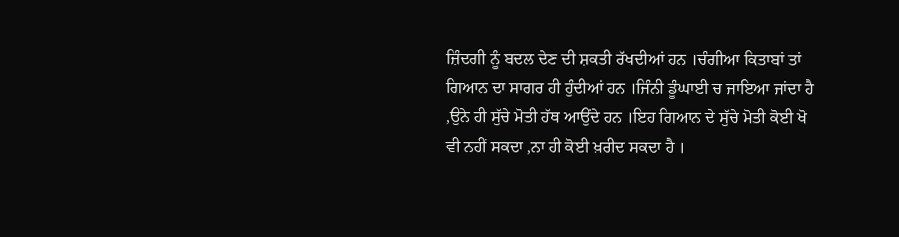ਜ਼ਿੰਦਗੀ ਨੂੰ ਬਦਲ ਦੇਣ ਦੀ ਸ਼ਕਤੀ ਰੱਖਦੀਆਂ ਹਨ ।ਚੰਗੀਆ ਕਿਤਾਬਾਂ ਤਾਂ ਗਿਆਨ ਦਾ ਸਾਗਰ ਹੀ ਹੁੰਦੀਆਂ ਹਨ ।ਜਿੰਨੀ ਡੂੰਘਾਈ ਚ ਜਾਇਆ ਜਾਂਦਾ ਹੈ ,ਉਨੇ ਹੀ ਸੁੱਚੇ ਮੋਤੀ ਹੱਥ ਆਉਂਦੇ ਹਨ ।ਇਹ ਗਿਆਨ ਦੇ ਸੁੱਚੇ ਮੋਤੀ ਕੋਈ ਖੋ ਵੀ ਨਹੀਂ ਸਕਦਾ ,ਨਾ ਹੀ ਕੋਈ ਖ਼ਰੀਦ ਸਕਦਾ ਹੈ ।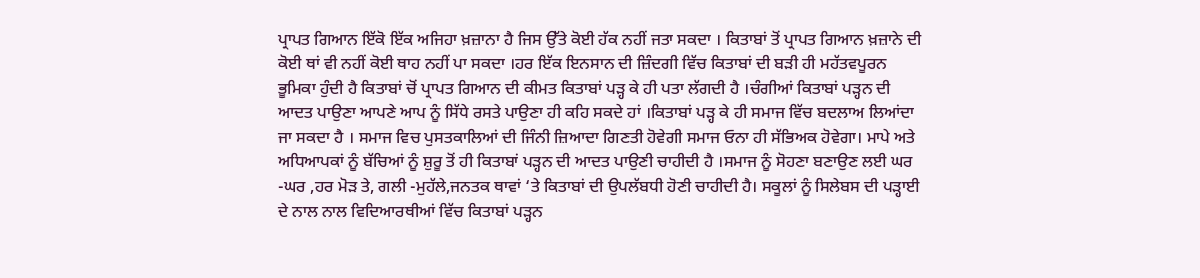ਪ੍ਰਾਪਤ ਗਿਆਨ ਇੱਕੋ ਇੱਕ ਅਜਿਹਾ ਖ਼ਜ਼ਾਨਾ ਹੈ ਜਿਸ ਉੱਤੇ ਕੋਈ ਹੱਕ ਨਹੀਂ ਜਤਾ ਸਕਦਾ । ਕਿਤਾਬਾਂ ਤੋਂ ਪ੍ਰਾਪਤ ਗਿਆਨ ਖ਼ਜ਼ਾਨੇ ਦੀ ਕੋਈ ਥਾਂ ਵੀ ਨਹੀਂ ਕੋਈ ਥਾਹ ਨਹੀਂ ਪਾ ਸਕਦਾ ।ਹਰ ਇੱਕ ਇਨਸਾਨ ਦੀ ਜ਼ਿੰਦਗੀ ਵਿੱਚ ਕਿਤਾਬਾਂ ਦੀ ਬੜੀ ਹੀ ਮਹੱਤਵਪੂਰਨ ਭੂਮਿਕਾ ਹੁੰਦੀ ਹੈ ਕਿਤਾਬਾਂ ਚੋਂ ਪ੍ਰਾਪਤ ਗਿਆਨ ਦੀ ਕੀਮਤ ਕਿਤਾਬਾਂ ਪੜ੍ਹ ਕੇ ਹੀ ਪਤਾ ਲੱਗਦੀ ਹੈ ।ਚੰਗੀਆਂ ਕਿਤਾਬਾਂ ਪੜ੍ਹਨ ਦੀ ਆਦਤ ਪਾਉਣਾ ਆਪਣੇ ਆਪ ਨੂੰ ਸਿੱਧੇ ਰਸਤੇ ਪਾਉਣਾ ਹੀ ਕਹਿ ਸਕਦੇ ਹਾਂ ।ਕਿਤਾਬਾਂ ਪੜ੍ਹ ਕੇ ਹੀ ਸਮਾਜ ਵਿੱਚ ਬਦਲਾਅ ਲਿਆਂਦਾ ਜਾ ਸਕਦਾ ਹੈ । ਸਮਾਜ ਵਿਚ ਪੁਸਤਕਾਲਿਆਂ ਦੀ ਜਿੰਨੀ ਜ਼ਿਆਦਾ ਗਿਣਤੀ ਹੋਵੇਗੀ ਸਮਾਜ ਓਨਾ ਹੀ ਸੱਭਿਅਕ ਹੋਵੇਗਾ। ਮਾਪੇ ਅਤੇ ਅਧਿਆਪਕਾਂ ਨੂੰ ਬੱਚਿਆਂ ਨੂੰ ਸ਼ੁਰੂ ਤੋਂ ਹੀ ਕਿਤਾਬਾਂ ਪੜ੍ਹਨ ਦੀ ਆਦਤ ਪਾਉਣੀ ਚਾਹੀਦੀ ਹੈ ।ਸਮਾਜ ਨੂੰ ਸੋਹਣਾ ਬਣਾਉਣ ਲਈ ਘਰ -ਘਰ ,ਹਰ ਮੋੜ ਤੇ, ਗਲੀ -ਮੁਹੱਲੇ,ਜਨਤਕ ਥਾਵਾਂ ‘ਤੇ ਕਿਤਾਬਾਂ ਦੀ ਉਪਲੱਬਧੀ ਹੋਣੀ ਚਾਹੀਦੀ ਹੈ। ਸਕੂਲਾਂ ਨੂੰ ਸਿਲੇਬਸ ਦੀ ਪੜ੍ਹਾਈ ਦੇ ਨਾਲ ਨਾਲ ਵਿਦਿਆਰਥੀਆਂ ਵਿੱਚ ਕਿਤਾਬਾਂ ਪੜ੍ਹਨ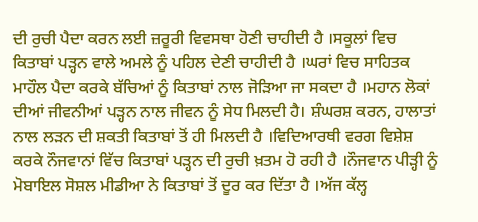ਦੀ ਰੁਚੀ ਪੈਦਾ ਕਰਨ ਲਈ ਜ਼ਰੂਰੀ ਵਿਵਸਥਾ ਹੋਣੀ ਚਾਹੀਦੀ ਹੈ ।ਸਕੂਲਾਂ ਵਿਚ ਕਿਤਾਬਾਂ ਪੜ੍ਹਨ ਵਾਲੇ ਅਮਲੇ ਨੂੰ ਪਹਿਲ ਦੇਣੀ ਚਾਹੀਦੀ ਹੈ ।ਘਰਾਂ ਵਿਚ ਸਾਹਿਤਕ ਮਾਹੌਲ ਪੈਦਾ ਕਰਕੇ ਬੱਚਿਆਂ ਨੂੰ ਕਿਤਾਬਾਂ ਨਾਲ ਜੋੜਿਆ ਜਾ ਸਕਦਾ ਹੈ ।ਮਹਾਨ ਲੋਕਾਂ ਦੀਆਂ ਜੀਵਨੀਆਂ ਪੜ੍ਹਨ ਨਾਲ ਜੀਵਨ ਨੂੰ ਸੇਧ ਮਿਲਦੀ ਹੈ। ਸ਼ੰਘਰਸ਼ ਕਰਨ, ਹਾਲਾਤਾਂ ਨਾਲ ਲੜਨ ਦੀ ਸ਼ਕਤੀ ਕਿਤਾਬਾਂ ਤੋਂ ਹੀ ਮਿਲਦੀ ਹੈ ।ਵਿਦਿਆਰਥੀ ਵਰਗ ਵਿਸ਼ੇਸ਼ ਕਰਕੇ ਨੌਜਵਾਨਾਂ ਵਿੱਚ ਕਿਤਾਬਾਂ ਪੜ੍ਹਨ ਦੀ ਰੁਚੀ ਖ਼ਤਮ ਹੋ ਰਹੀ ਹੈ ।ਨੌਜਵਾਨ ਪੀੜ੍ਹੀ ਨੂੰ ਮੋਬਾਇਲ ਸੋਸ਼ਲ ਮੀਡੀਆ ਨੇ ਕਿਤਾਬਾਂ ਤੋਂ ਦੂਰ ਕਰ ਦਿੱਤਾ ਹੈ ।ਅੱਜ ਕੱਲ੍ਹ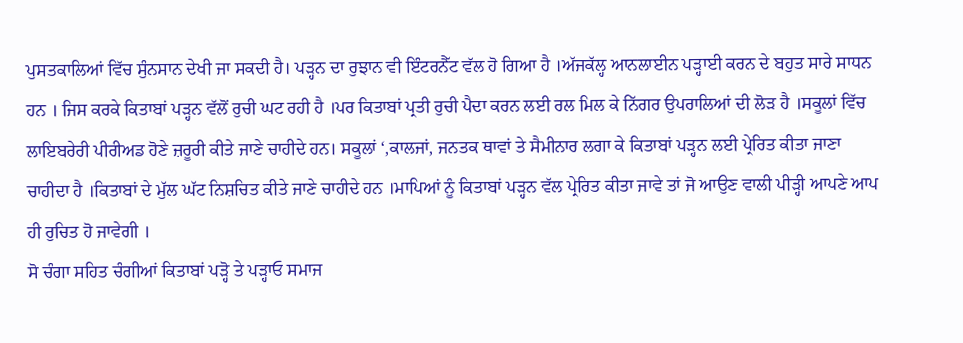ਪੁਸਤਕਾਲਿਆਂ ਵਿੱਚ ਸੁੰਨਸਾਨ ਦੇਖੀ ਜਾ ਸਕਦੀ ਹੈ। ਪੜ੍ਹਨ ਦਾ ਰੁਝਾਨ ਵੀ ਇੰਟਰਨੈੱਟ ਵੱਲ ਹੋ ਗਿਆ ਹੈ ।ਅੱਜਕੱਲ੍ਹ ਆਨਲਾਈਨ ਪੜ੍ਹਾਈ ਕਰਨ ਦੇ ਬਹੁਤ ਸਾਰੇ ਸਾਧਨ ਹਨ । ਜਿਸ ਕਰਕੇ ਕਿਤਾਬਾਂ ਪੜ੍ਹਨ ਵੱਲੋਂ ਰੁਚੀ ਘਟ ਰਹੀ ਹੈ ।ਪਰ ਕਿਤਾਬਾਂ ਪ੍ਰਤੀ ਰੁਚੀ ਪੈਦਾ ਕਰਨ ਲਈ ਰਲ ਮਿਲ ਕੇ ਨਿੱਗਰ ਉਪਰਾਲਿਆਂ ਦੀ ਲੋੜ ਹੈ ।ਸਕੂਲਾਂ ਵਿੱਚ ਲਾਇਬਰੇਰੀ ਪੀਰੀਅਡ ਹੋਣੇ ਜ਼ਰੂਰੀ ਕੀਤੇ ਜਾਣੇ ਚਾਹੀਦੇ ਹਨ। ਸਕੂਲਾਂ ‘,ਕਾਲਜਾਂ, ਜਨਤਕ ਥਾਵਾਂ ਤੇ ਸੈਮੀਨਾਰ ਲਗਾ ਕੇ ਕਿਤਾਬਾਂ ਪੜ੍ਹਨ ਲਈ ਪ੍ਰੇਰਿਤ ਕੀਤਾ ਜਾਣਾ ਚਾਹੀਦਾ ਹੈ ।ਕਿਤਾਬਾਂ ਦੇ ਮੁੱਲ ਘੱਟ ਨਿਸ਼ਚਿਤ ਕੀਤੇ ਜਾਣੇ ਚਾਹੀਦੇ ਹਨ ।ਮਾਪਿਆਂ ਨੂੰ ਕਿਤਾਬਾਂ ਪੜ੍ਹਨ ਵੱਲ ਪ੍ਰੇਰਿਤ ਕੀਤਾ ਜਾਵੇ ਤਾਂ ਜੋ ਆਉਣ ਵਾਲੀ ਪੀੜ੍ਹੀ ਆਪਣੇ ਆਪ ਹੀ ਰੁਚਿਤ ਹੋ ਜਾਵੇਗੀ ।
ਸੋ ਚੰਗਾ ਸਹਿਤ ਚੰਗੀਆਂ ਕਿਤਾਬਾਂ ਪੜ੍ਹੋ ਤੇ ਪਡ਼੍ਹਾਓ ਸਮਾਜ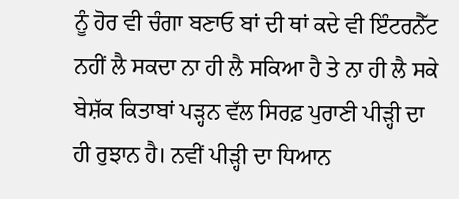ਨੂੰ ਹੋਰ ਵੀ ਚੰਗਾ ਬਣਾਓ ਬਾਂ ਦੀ ਥਾਂ ਕਦੇ ਵੀ ਇੰਟਰਨੈੱਟ ਨਹੀਂ ਲੈ ਸਕਦਾ ਨਾ ਹੀ ਲੈ ਸਕਿਆ ਹੈ ਤੇ ਨਾ ਹੀ ਲੈ ਸਕੇ ਬੇਸ਼ੱਕ ਕਿਤਾਬਾਂ ਪੜ੍ਹਨ ਵੱਲ ਸਿਰਫ਼ ਪੁਰਾਣੀ ਪੀੜ੍ਹੀ ਦਾ ਹੀ ਰੁਝਾਨ ਹੈ। ਨਵੀਂ ਪੀੜ੍ਹੀ ਦਾ ਧਿਆਨ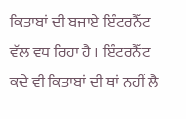ਕਿਤਾਬਾਂ ਦੀ ਬਜਾਏ ਇੰਟਰਨੈੱਟ ਵੱਲ ਵਧ ਰਿਹਾ ਹੈ । ਇੰਟਰਨੈੱਟ ਕਦੇ ਵੀ ਕਿਤਾਬਾਂ ਦੀ ਥਾਂ ਨਹੀਂ ਲੈ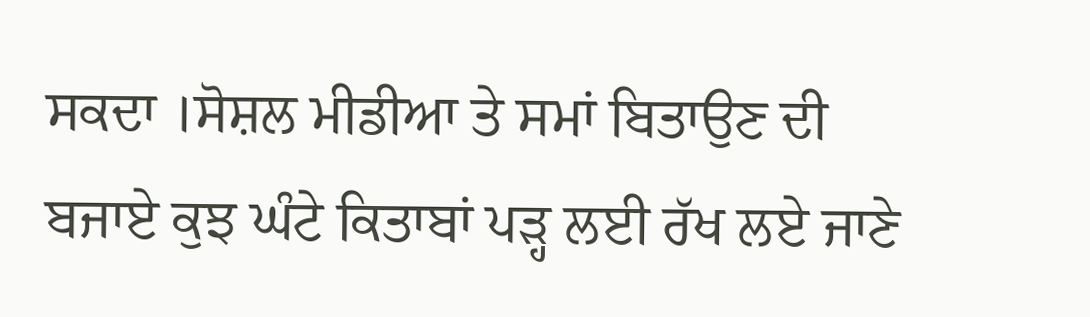ਸਕਦਾ ।ਸੋਸ਼ਲ ਮੀਡੀਆ ਤੇ ਸਮਾਂ ਬਿਤਾਉਣ ਦੀ ਬਜਾਏ ਕੁਝ ਘੰਟੇ ਕਿਤਾਬਾਂ ਪੜ੍ਹ ਲਈ ਰੱਖ ਲਏ ਜਾਣੇ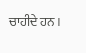ਚਾਹੀਦੇ ਹਨ ।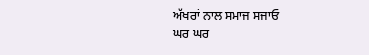ਅੱਖਰਾਂ ਨਾਲ ਸਮਾਜ ਸਜਾਓ
ਘਰ ਘਰ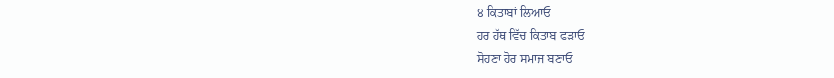੪ ਕਿਤਾਬਾਂ ਲਿਆਓ
ਹਰ ਹੱਥ ਵਿੱਚ ਕਿਤਾਬ ਫੜਾਓ
ਸੋਹਣਾ ਹੋਰ ਸਮਾਜ ਬਣਾਓ